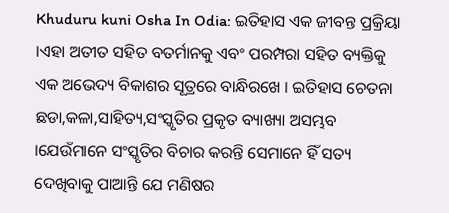Khuduru kuni Osha In Odia: ଇତିହାସ ଏକ ଜୀବନ୍ତ ପ୍ରକ୍ରିୟା ।ଏହା ଅତୀତ ସହିତ ବତର୍ମାନକୁ ଏବଂ ପରମ୍ପରା ସହିତ ବ୍ୟକ୍ତିକୁ ଏକ ଅଭେଦ୍ୟ ବିକାଶର ସୂତ୍ରରେ ବାନ୍ଧିରଖେ । ଇତିହାସ ଚେତନା ଛଡା,କଳା,ସାହିତ୍ୟ,ସଂସ୍କୃତିର ପ୍ରକୃତ ବ୍ୟାଖ୍ୟା ଅସମ୍ଭବ ।ଯେଉଁମାନେ ସଂସ୍କୃତିର ବିଚାର କରନ୍ତି ସେମାନେ ହିଁ ସତ୍ୟ ଦେଖିବାକୁ ପାଆନ୍ତି ଯେ ମଣିଷର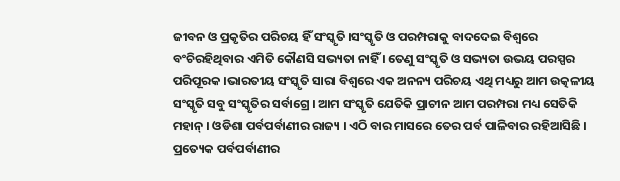ଜୀବନ ଓ ପ୍ରକୃତିର ପରିଚୟ ହିଁ ସଂସ୍କୃତି ।ସଂସ୍କୃତି ଓ ପରମ୍ପରାକୁ ବାଦଦେଇ ବିଶ୍ୱରେ ବଂଚିରହିଥିବାର ଏମିତି କୌଣସି ସଭ୍ୟତା ନାହିଁ । ତେଣୁ ସଂସ୍କୃତି ଓ ସଭ୍ୟତା ଉଭୟ ପରସ୍ପର ପରିପୂରକ ।ଭାରତୀୟ ସଂସ୍କୃତି ସାରା ବିଶ୍ୱରେ ଏକ ଅନନ୍ୟ ପରିଚୟ ଏଥି ମଧ୍ୟରୁ ଆମ ଉତ୍କଳୀୟ ସଂସ୍କୃତି ସବୁ ସଂସ୍କୃତିର ସର୍ବାଗ୍ରେ । ଆମ ସଂସ୍କୃତି ଯେତିକି ପ୍ରାଚୀନ ଆମ ପରମ୍ପରା ମଧ୍ୟ ସେତିକି ମହାନ୍ । ଓଡିଶା ପର୍ବପର୍ବାଣୀର ରାଜ୍ୟ । ଏଠି ବାର ମାସରେ ତେର ପର୍ବ ପାଳିବାର ରହିଆସିଛି । ପ୍ରତ୍ୟେକ ପର୍ବପର୍ବାଣୀର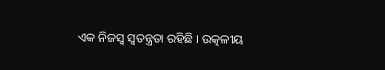ଏକ ନିଜସ୍ୱ ସ୍ୱତନ୍ତ୍ରତା ରହିଛି । ଉତ୍କଳୀୟ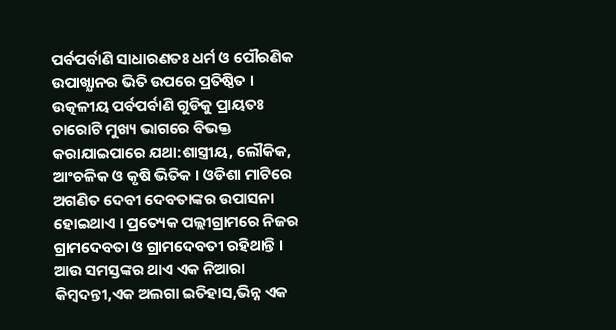ପର୍ବପର୍ବାଣି ସାଧାରଣତଃ ଧର୍ମ ଓ ପୌରଣିକ ଉପାଖ୍ଯାନର ଭିତି ଉପରେ ପ୍ରତିଷ୍ଠିତ । ଉତ୍କଳୀୟ ପର୍ବପର୍ବାଣି ଗୁଡିକୁ ପ୍ରାୟତଃ ଚାରୋଟି ମୁଖ୍ୟ ଭାଗରେ ବିଭକ୍ତ କରାଯାଇପାରେ ଯଥା:ଶାସ୍ତ୍ରୀୟ, ଲୌକିକ, ଆଂଚଳିକ ଓ କୃଷି ଭିତିକ । ଓଡିଶା ମାଟିରେ ଅଗଣିତ ଦେବୀ ଦେବତାଙ୍କର ଉପାସନା ହୋଇଥାଏ । ପ୍ରତ୍ୟେକ ପଲ୍ଲୀଗ୍ରାମରେ ନିଜର ଗ୍ରାମଦେବତା ଓ ଗ୍ରାମଦେବତୀ ରହିଥାନ୍ତି । ଆଉ ସମସ୍ତଙ୍କର ଥାଏ ଏକ ନିଆରା କିମ୍ବଦନ୍ତୀ,ଏକ ଅଲଗା ଇତିହାସ,ଭିନ୍ନ ଏକ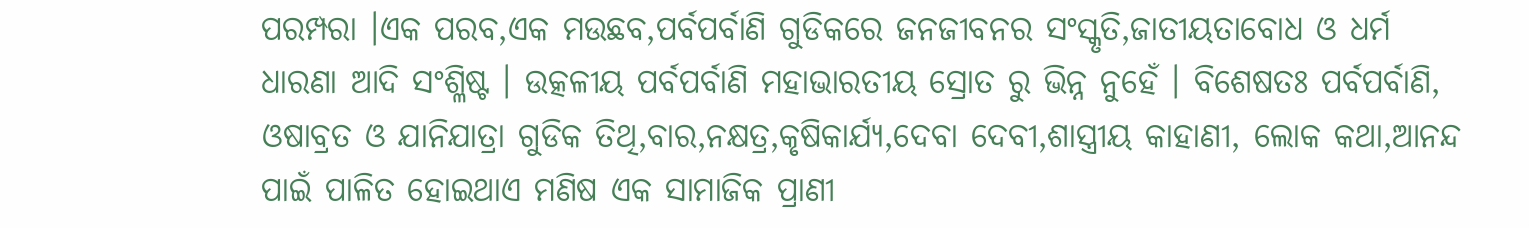ପରମ୍ପରା ।ଏକ ପରବ,ଏକ ମଉଛବ,ପର୍ବପର୍ବାଣି ଗୁଡିକରେ ଜନଜୀବନର ସଂସ୍କୃତି,ଜାତୀୟତାବୋଧ ଓ ଧର୍ମ ଧାରଣା ଆଦି ସଂଶ୍ଳିଷ୍ଟ । ଉତ୍କଳୀୟ ପର୍ବପର୍ବାଣି ମହାଭାରତୀୟ ସ୍ରୋତ ରୁ ଭିନ୍ନ ନୁହେଁ । ବିଶେଷତଃ ପର୍ବପର୍ବାଣି, ଓଷାବ୍ରତ ଓ ଯାନିଯାତ୍ରା ଗୁଡିକ ତିଥି,ବାର,ନକ୍ଷତ୍ର,କୃଷିକାର୍ଯ୍ୟ,ଦେବା ଦେବୀ,ଶାସ୍ତ୍ରୀୟ କାହାଣୀ, ଲୋକ କଥା,ଆନନ୍ଦ ପାଇଁ ପାଳିତ ହୋଇଥାଏ ମଣିଷ ଏକ ସାମାଜିକ ପ୍ରାଣୀ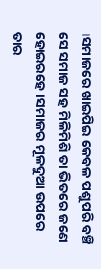।ସମାଜରେ ଖାଇପିଇ କେବଳ ପଶୁପରି ବଞ୍ଚି ସେ ସମାଜ ସହ ମିଳିମିଶି ତା ଭିତରେ ଜଣେ ହୋଇରହେ ।ସମାଜର ମୂଳଦୁଆ ଉପରେ ତାର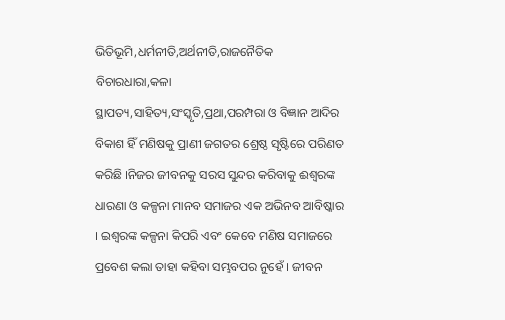ଭିତିଭୂମି,ଧର୍ମନୀତି,ଅର୍ଥନୀତି,ରାଜନୈତିକ ବିଚାରଧାରା,କଳା ସ୍ଥାପତ୍ୟ,ସାହିତ୍ୟ,ସଂସ୍କୃତି,ପ୍ରଥା,ପରମ୍ପରା ଓ ବିଜ୍ଞାନ ଆଦିର ବିକାଶ ହିଁ ମଣିଷକୁ ପ୍ରାଣୀ ଜଗତର ଶ୍ରେଷ୍ଠ ସୃଷ୍ଟିରେ ପରିଣତ କରିଛି ।ନିଜର ଜୀବନକୁ ସରସ ସୁନ୍ଦର କରିବାକୁ ଈଶ୍ୱରଙ୍କ ଧାରଣା ଓ କଳ୍ପନା ମାନବ ସମାଜର ଏକ ଅଭିନବ ଆବିଷ୍କାର । ଇଶ୍ୱରଙ୍କ କଳ୍ପନା କିପରି ଏବଂ କେବେ ମଣିଷ ସମାଜରେ ପ୍ରବେଶ କଲା ତାହା କହିବା ସମ୍ଭବପର ନୁହେଁ । ଜୀବନ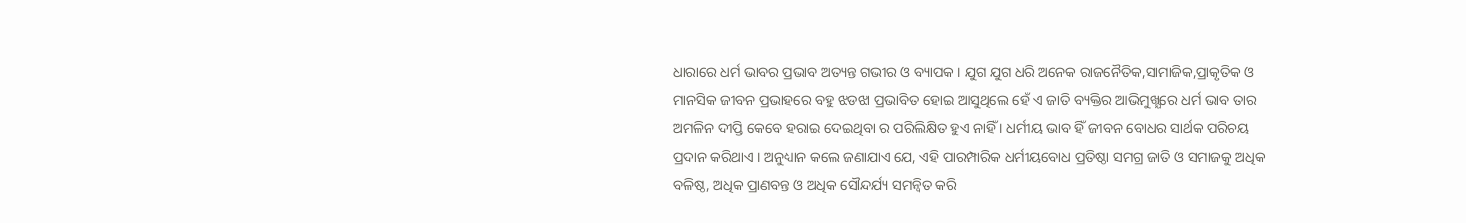ଧାରାରେ ଧର୍ମ ଭାବର ପ୍ରଭାବ ଅତ୍ୟନ୍ତ ଗଭୀର ଓ ବ୍ୟାପକ । ଯୁଗ ଯୁଗ ଧରି ଅନେକ ରାଜନୈତିକ,ସାମାଜିକ,ପ୍ରାକୃତିକ ଓ ମାନସିକ ଜୀବନ ପ୍ରଭାହରେ ବହୁ ଝଡଝା ପ୍ରଭାବିତ ହୋଇ ଆସୁଥିଲେ ହେଁ ଏ ଜାତି ବ୍ୟକ୍ତିର ଆଭିମୁଖ୍ଯରେ ଧର୍ମ ଭାବ ତାର ଅମଳିନ ଦୀପ୍ତି କେବେ ହରାଇ ଦେଇଥିବା ର ପରିଲିକ୍ଷିତ ହୁଏ ନାହିଁ । ଧର୍ମୀୟ ଭାବ ହିଁ ଜୀବନ ବୋଧର ସାର୍ଥକ ପରିଚୟ ପ୍ରଦାନ କରିଥାଏ । ଅନୁଧ୍ୟାନ କଲେ ଜଣାଯାଏ ଯେ, ଏହି ପାରମ୍ପାରିକ ଧର୍ମୀୟବୋଧ ପ୍ରତିଷ୍ଠା ସମଗ୍ର ଜାତି ଓ ସମାଜକୁ ଅଧିକ ବଳିଷ୍ଠ, ଅଧିକ ପ୍ରାଣବନ୍ତ ଓ ଅଧିକ ସୌନ୍ଦର୍ଯ୍ୟ ସମନ୍ୱିତ କରି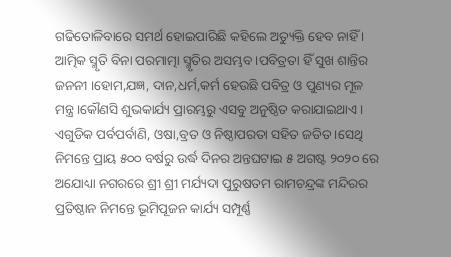ଗଢିତୋଳିବାରେ ସମର୍ଥ ହୋଇପାରିଛି କହିଲେ ଅତ୍ୟୁକ୍ତି ହେବ ନାହିଁ । ଆତ୍ମିକ ସ୍ମୃତି ବିନା ପରମାତ୍ମା ସ୍ମୃତିର ଅସମ୍ଭବ ।ପବିତ୍ରତା ହିଁ ସୁଖ ଶାନ୍ତିର ଜନନୀ ।ହୋମ,ଯଜ୍ଞ, ଦାନ,ଧର୍ମ,କର୍ମ ହେଉଛି ପବିତ୍ର ଓ ପୁଣ୍ୟର ମୂଳ ମନ୍ତ୍ର ।କୌଣସି ଶୁଭକାର୍ଯ୍ୟ ପ୍ରାରମ୍ଭରୁ ଏସବୁ ଅନୁଷ୍ଠିତ କରାଯାଇଥାଏ । ଏଗୁଡିକ ପର୍ବପର୍ବାଣି, ଓଷା,ବ୍ରତ ଓ ନିଷ୍ଠାପରତା ସହିତ ଜଡିତ ।ସେଥି ନିମନ୍ତେ ପ୍ରାୟ ୫୦୦ ବର୍ଷରୁ ଉର୍ଦ୍ଧ ଦିନର ଅନ୍ତଘଟାଇ ୫ ଅଗଷ୍ଟ ୨୦୨୦ ରେ ଅଯୋଧ୍ୟା ନଗରରେ ଶ୍ରୀ ଶ୍ରୀ ମର୍ଯ୍ୟଦା ପୁରୁଷତମ ରାମଚନ୍ଦ୍ରଙ୍କ ମନ୍ଦିରର ପ୍ରତିଷ୍ଠାନ ନିମନ୍ତେ ଭୂମିପୂଜନ କାର୍ଯ୍ୟ ସମ୍ପୂର୍ଣ୍ଣ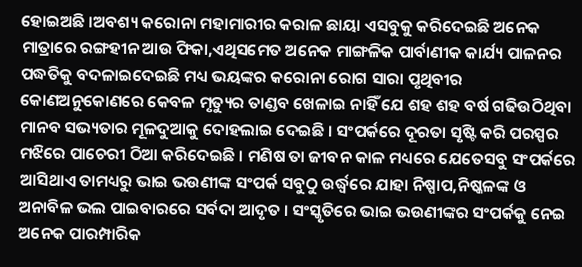ହୋଇଅଛି ।ଅବଶ୍ୟ କରୋନା ମହାମାରୀର କରାଳ ଛାୟା ଏସବୁକୁ କରିଦେଇଛି ଅନେକ ମାତ୍ରାରେ ରଙ୍ଗହୀନ ଆଉ ଫିକା,ଏଥିସମେତ ଅନେକ ମାଙ୍ଗଳିକ ପାର୍ବାଣୀକ କାର୍ଯ୍ୟ ପାଳନର ପଦ୍ଧତିକୁ ବଦଳାଇଦେଇଛି ମଧ୍ୟ ଭୟଙ୍କର କରୋନା ରୋଗ ସାରା ପୃଥିବୀର କୋଣଅନୁକୋଣରେ କେବଳ ମୃତ୍ୟୁର ତାଣ୍ଡବ ଖେଳାଇ ନାହିଁ ଯେ ଶହ ଶହ ବର୍ଷ ଗଢିଉଠିଥିବା ମାନବ ସଭ୍ୟତାର ମୂଳଦୁଆକୁ ଦୋହଲାଇ ଦେଇଛି । ସଂପର୍କରେ ଦୂରତା ସୃଷ୍ଟି କରି ପରସ୍ପର ମଝିରେ ପାଚେରୀ ଠିଆ କରିଦେଇଛି । ମଣିଷ ତା ଜୀବନ କାଳ ମଧ୍ୟରେ ଯେତେସବୁ ସଂପର୍କରେ ଆସିଥାଏ ତାମଧ୍ୟରୁ ଭାଇ ଭଉଣୀଙ୍କ ସଂପର୍କ ସବୁଠୁ ଉର୍ଦ୍ଧ୍ୱରେ ଯାହା ନିଷ୍ପାପ,ନିଷ୍କଳଙ୍କ ଓ ଅନାବିଳ ଭଲ ପାଇବାରରେ ସର୍ବଦା ଆଦୃତ । ସଂସ୍କୃତିରେ ଭାଇ ଭଉଣୀଙ୍କର ସଂପର୍କକୁ ନେଇ ଅନେକ ପାରମ୍ପାରିକ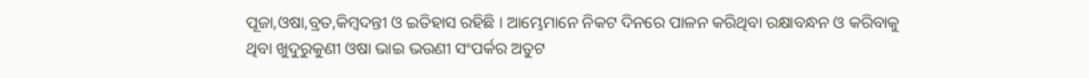ପୂଜା,ଓଷା,ବ୍ରତ,କିମ୍ବଦନ୍ତୀ ଓ ଇତିହାସ ରହିଛି । ଆମ୍ଭେମାନେ ନିକଟ ଦିନରେ ପାଳନ କରିଥିବା ରକ୍ଷାବନ୍ଧନ ଓ କରିବାକୁ ଥିବା ଖୁଦୁରୁକୁଣୀ ଓଷା ଭାଇ ଭଉଣୀ ସଂପର୍କର ଅତୁଟ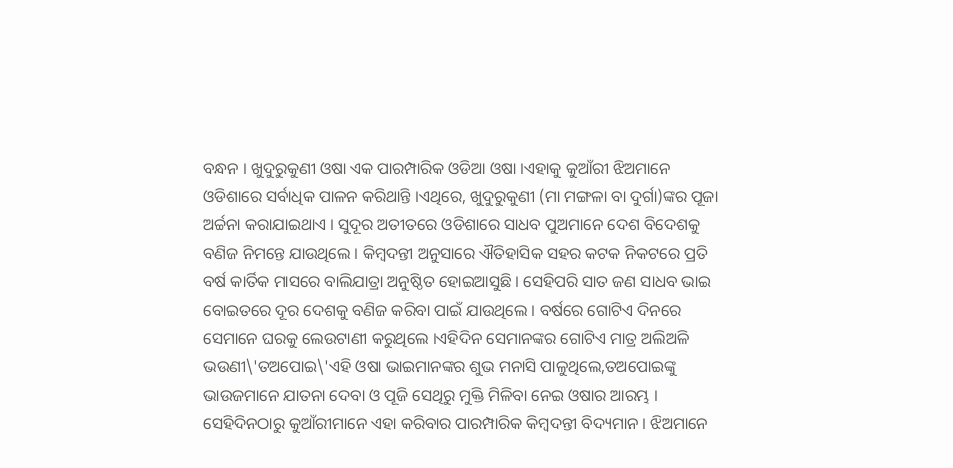ବନ୍ଧନ । ଖୁଦୁରୁକୁଣୀ ଓଷା ଏକ ପାରମ୍ପାରିକ ଓଡିଆ ଓଷା ।ଏହାକୁ କୁଆଁରୀ ଝିଅମାନେ ଓଡିଶାରେ ସର୍ବାଧିକ ପାଳନ କରିଥାନ୍ତି ।ଏଥିରେ, ଖୁଦୁରୁକୁଣୀ (ମା ମଙ୍ଗଳା ବା ଦୁର୍ଗା)ଙ୍କର ପୂଜା ଅର୍ଚ୍ଚନା କରାଯାଇଥାଏ । ସୁଦୂର ଅତୀତରେ ଓଡିଶାରେ ସାଧବ ପୁଅମାନେ ଦେଶ ବିଦେଶକୁ ବଣିଜ ନିମନ୍ତେ ଯାଉଥିଲେ । କିମ୍ବଦନ୍ତୀ ଅନୁସାରେ ଐତିହାସିକ ସହର କଟକ ନିକଟରେ ପ୍ରତି ବର୍ଷ କାର୍ତିକ ମାସରେ ବାଲିଯାତ୍ରା ଅନୁଷ୍ଠିତ ହୋଇଆସୁଛି । ସେହିପରି ସାତ ଜଣ ସାଧବ ଭାଇ ବୋଇତରେ ଦୂର ଦେଶକୁ ବଣିଜ କରିବା ପାଇଁ ଯାଉଥିଲେ । ବର୍ଷରେ ଗୋଟିଏ ଦିନରେ ସେମାନେ ଘରକୁ ଲେଉଟାଣୀ କରୁଥିଲେ ।ଏହିଦିନ ସେମାନଙ୍କର ଗୋଟିଏ ମାତ୍ର ଅଲିଅଳି ଭଉଣୀ\'ତଅପୋଇ\'ଏହି ଓଷା ଭାଇମାନଙ୍କର ଶୁଭ ମନାସି ପାଳୁଥିଲେ,ତଅପୋଇଙ୍କୁ ଭାଉଜମାନେ ଯାତନା ଦେବା ଓ ପୂଜି ସେଥିରୁ ମୁକ୍ତି ମିଳିବା ନେଇ ଓଷାର ଆରମ୍ଭ । ସେହିଦିନଠାରୁ କୁଆଁରୀମାନେ ଏହା କରିବାର ପାରମ୍ପାରିକ କିମ୍ବଦନ୍ତୀ ବିଦ୍ୟମାନ । ଝିଅମାନେ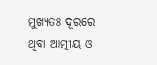ମୁଖ୍ୟତଃ ଦୂରରେ ଥିବା ଆତ୍ମୀୟ ଓ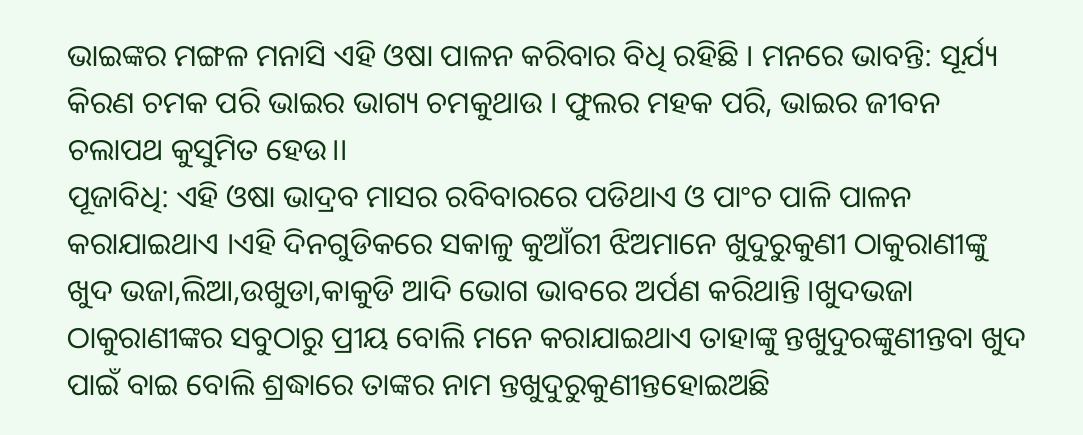ଭାଇଙ୍କର ମଙ୍ଗଳ ମନାସି ଏହି ଓଷା ପାଳନ କରିବାର ବିଧି ରହିଛି । ମନରେ ଭାବନ୍ତି: ସୂର୍ଯ୍ୟ କିରଣ ଚମକ ପରି ଭାଇର ଭାଗ୍ୟ ଚମକୁଥାଉ । ଫୁଲର ମହକ ପରି, ଭାଇର ଜୀବନ ଚଲାପଥ କୁସୁମିତ ହେଉ।।
ପୂଜାବିଧି: ଏହି ଓଷା ଭାଦ୍ରବ ମାସର ରବିବାରରେ ପଡିଥାଏ ଓ ପାଂଚ ପାଳି ପାଳନ କରାଯାଇଥାଏ ।ଏହି ଦିନଗୁଡିକରେ ସକାଳୁ କୁଆଁରୀ ଝିଅମାନେ ଖୁଦୁରୁକୁଣୀ ଠାକୁରାଣୀଙ୍କୁ ଖୁଦ ଭଜା,ଲିଆ,ଉଖୁଡା,କାକୁଡି ଆଦି ଭୋଗ ଭାବରେ ଅର୍ପଣ କରିଥାନ୍ତି ।ଖୁଦଭଜା ଠାକୁରାଣୀଙ୍କର ସବୁଠାରୁ ପ୍ରୀୟ ବୋଲି ମନେ କରାଯାଇଥାଏ ତାହାଙ୍କୁ ନ୍ତଖୁଦୁରଙ୍କୁଣୀନ୍ତବା ଖୁଦ ପାଇଁ ବାଇ ବୋଲି ଶ୍ରଦ୍ଧାରେ ତାଙ୍କର ନାମ ନ୍ତଖୁଦୁରୁକୁଣୀନ୍ତହୋଇଅଛି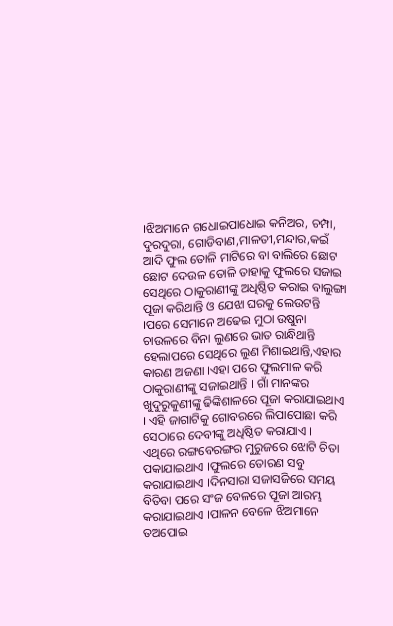।ଝିଅମାନେ ଗଧୋଇପାଧୋଇ କନିଅର, ଚମ୍ପା, ଦୁରଦୁରା, ଗୋଡିବାଣ,ମାଳତୀ,ମନ୍ଦାର,କଇଁ ଆଦି ଫୁଲ ତୋଳି ମାଟିରେ ବା ବାଲିରେ ଛୋଟ ଛୋଟ ଦେଉଳ ତୋଳି ତାହାକୁ ଫୁଲରେ ସଜାଇ ସେଥିରେ ଠାକୁରାଣୀଙ୍କୁ ଅଧିଷ୍ଠିତ କରାଇ ବାଲୁଙ୍ଗା ପୂଜା କରିଥାନ୍ତି ଓ ଯେଝା ଘରକୁ ଲେଉଟନ୍ତି ।ପରେ ସେମାନେ ଅଢେଇ ମୁଠା ଉଷୁନା ଚାଉଳରେ ବିନା ଲୁଣରେ ଭାତ ରାନ୍ଧିଥାନ୍ତି ହେଲାପରେ ସେଥିରେ ଲୁଣ ମିଶାଇଥାନ୍ତି,ଏହାର କାରଣ ଅଜଣା ।ଏହା ପରେ ଫୁଲମାଳ କରି ଠାକୁରାଣୀଙ୍କୁ ସଜାଇଥାନ୍ତି । ଗାଁ ମାନଙ୍କର ଖୁଦୁରୁକୁଣୀଙ୍କୁ ଢିଙ୍କିଶାଳରେ ପୂଜା କରାଯାଇଥାଏ । ଏହି ଜାଗାଟିକୁ ଗୋବରରେ ଲିପାପୋଛା କରି ସେଠାରେ ଦେବୀଙ୍କୁ ଅଧିଷ୍ଠିତ କରାଯାଏ । ଏଥିରେ ରଙ୍ଗବେରଙ୍ଗର ମୁରୁଜରେ ଝୋଟି ଚିତା ପକାଯାଇଥାଏ ।ଫୁଲରେ ତୋରଣ ସବୁ କରାଯାଇଥାଏ ।ଦିନସାରା ସଜାସଜିରେ ସମୟ ବିତିବା ପରେ ସଂଜ ବେଳରେ ପୂଜା ଆରମ୍ଭ କରାଯାଇଥାଏ ।ପାଳନ ବେଳେ ଝିଅମାନେ ତଅପୋଇ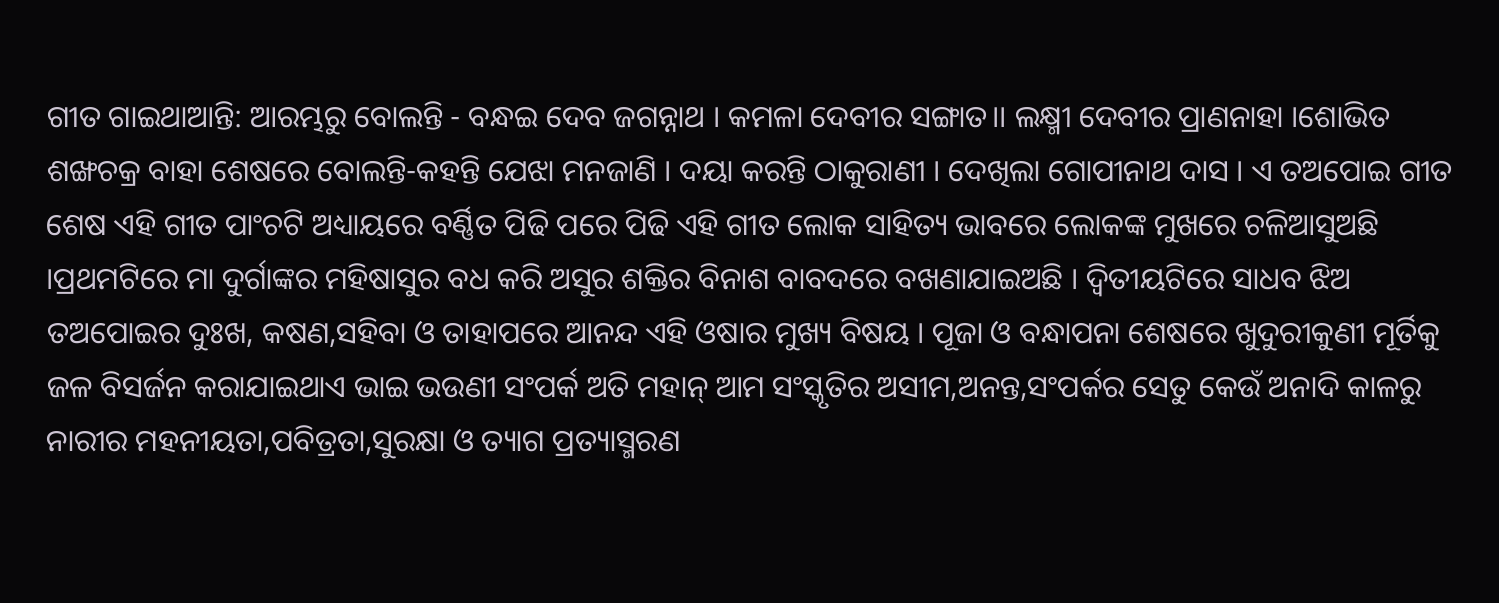ଗୀତ ଗାଇଥାଆନ୍ତି: ଆରମ୍ଭରୁ ବୋଲନ୍ତି - ବନ୍ଧଇ ଦେବ ଜଗନ୍ନାଥ । କମଳା ଦେବୀର ସଙ୍ଗାତ।। ଲକ୍ଷ୍ମୀ ଦେବୀର ପ୍ରାଣନାହା ।ଶୋଭିତ ଶଙ୍ଖଚକ୍ର ବାହା ଶେଷରେ ବୋଲନ୍ତି-କହନ୍ତି ଯେଝା ମନଜାଣି । ଦୟା କରନ୍ତି ଠାକୁରାଣୀ । ଦେଖିଲା ଗୋପୀନାଥ ଦାସ । ଏ ତଅପୋଇ ଗୀତ ଶେଷ ଏହି ଗୀତ ପାଂଚଟି ଅଧ୍ୟାୟରେ ବର୍ଣ୍ଣିତ ପିଢି ପରେ ପିଢି ଏହି ଗୀତ ଲୋକ ସାହିତ୍ୟ ଭାବରେ ଲୋକଙ୍କ ମୁଖରେ ଚଳିଆସୁଅଛି ।ପ୍ରଥମଟିରେ ମା ଦୁର୍ଗାଙ୍କର ମହିଷାସୁର ବଧ କରି ଅସୁର ଶକ୍ତିର ବିନାଶ ବାବଦରେ ବଖଣାଯାଇଅଛି । ଦ୍ୱିତୀୟଟିରେ ସାଧବ ଝିଅ ତଅପୋଇର ଦୁଃଖ, କଷଣ,ସହିବା ଓ ତାହାପରେ ଆନନ୍ଦ ଏହି ଓଷାର ମୁଖ୍ୟ ବିଷୟ । ପୂଜା ଓ ବନ୍ଧାପନା ଶେଷରେ ଖୁଦୁରୀକୁଣୀ ମୂର୍ତିକୁ ଜଳ ବିସର୍ଜନ କରାଯାଇଥାଏ ଭାଇ ଭଉଣୀ ସଂପର୍କ ଅତି ମହାନ୍ ଆମ ସଂସ୍କୃତିର ଅସୀମ,ଅନନ୍ତ,ସଂପର୍କର ସେତୁ କେଉଁ ଅନାଦି କାଳରୁ ନାରୀର ମହନୀୟତା,ପବିତ୍ରତା,ସୁରକ୍ଷା ଓ ତ୍ୟାଗ ପ୍ରତ୍ୟାସ୍ମରଣ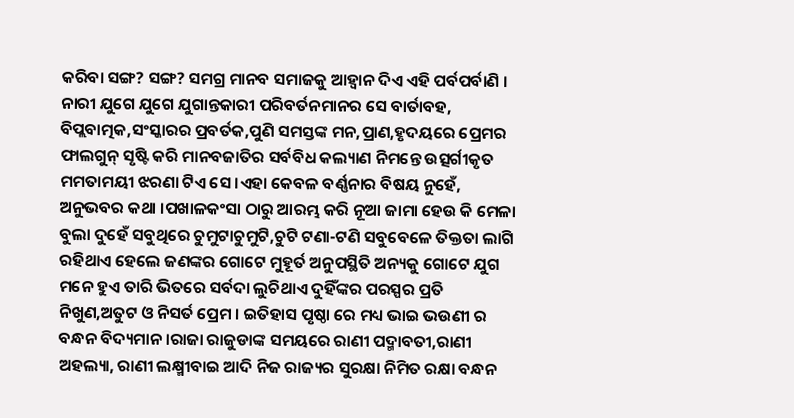କରିବା ସଙ୍ଗ? ସଙ୍ଗ? ସମଗ୍ର ମାନବ ସମାଜକୁ ଆହ୍ୱାନ ଦିଏ ଏହି ପର୍ବପର୍ବାଣି । ନାରୀ ଯୁଗେ ଯୁଗେ ଯୁଗାନ୍ତକାରୀ ପରିବର୍ତନମାନର ସେ ବାର୍ତାବହ, ବିପ୍ଲବାତ୍ମକ,ସଂସ୍କାରର ପ୍ରବର୍ତକ,ପୁଣି ସମସ୍ତଙ୍କ ମନ,ପ୍ରାଣ,ହୃଦୟରେ ପ୍ରେମର ଫାଲଗୁନ୍ ସୃଷ୍ଟି କରି ମାନବଜାତିର ସର୍ବବିଧ କଲ୍ୟାଣ ନିମନ୍ତେ ଉତ୍ସର୍ଗୀକୃତ ମମତାମୟୀ ଝରଣା ଟିଏ ସେ ।ଏହା କେବଳ ବର୍ଣ୍ଣନାର ବିଷୟ ନୁହେଁ, ଅନୁଭବର କଥା ।ପଖାଳକଂସା ଠାରୁ ଆରମ୍ଭ କରି ନୂଆ ଜାମା ହେଉ କି ମେଳା ବୁଲା ଦୁହେଁ ସବୁଥିରେ ଚୁମୁଟାଚୁମୁଟି,ଚୁଟି ଟଣା-ଟଣି ସବୁବେଳେ ତିକ୍ତତା ଲାଗି ରହିଥାଏ ହେଲେ ଜଣଙ୍କର ଗୋଟେ ମୁହୂର୍ତ ଅନୁପସ୍ଥିତି ଅନ୍ୟକୁ ଗୋଟେ ଯୁଗ ମନେ ହୁଏ ତାରି ଭିତରେ ସର୍ବଦା ଲୁଚିଥାଏ ଦୁହିଁଙ୍କର ପରସ୍ପର ପ୍ରତି ନିଖୁଣ,ଅତୁଟ ଓ ନିସର୍ତ ପ୍ରେମ । ଇତିହାସ ପୃଷ୍ଠା ରେ ମଧ୍ୟ ଭାଇ ଭଉଣୀ ର ବନ୍ଧନ ବିଦ୍ୟମାନ ।ରାଜା ରାଜୁଡାଙ୍କ ସମୟରେ ରାଣୀ ପଦ୍ମାବତୀ,ରାଣୀ ଅହଲ୍ୟା, ରାଣୀ ଲକ୍ଷ୍ମୀବାଇ ଆଦି ନିଜ ରାଜ୍ୟର ସୁରକ୍ଷା ନିମିତ ରକ୍ଷା ବନ୍ଧନ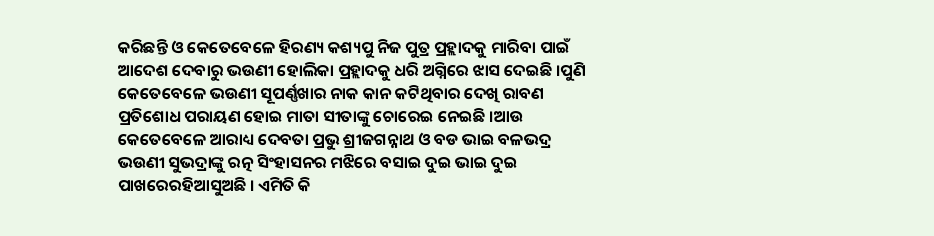କରିଛନ୍ତି ଓ କେତେବେଳେ ହିରଣ୍ୟ କଶ୍ୟପୁ ନିଜ ପୁତ୍ର ପ୍ରହ୍ଲାଦକୁ ମାରିବା ପାଇଁ ଆଦେଶ ଦେବାରୁ ଭଉଣୀ ହୋଲିକା ପ୍ରହ୍ଲାଦକୁ ଧରି ଅଗ୍ନିରେ ଝାସ ଦେଇଛି ।ପୁଣି କେତେବେଳେ ଭଉଣୀ ସୂପର୍ଣ୍ଣଖାର ନାକ କାନ କଟିଥିବାର ଦେଖି ରାବଣ ପ୍ରତିଶୋଧ ପରାୟଣ ହୋଇ ମାତା ସୀତାଙ୍କୁ ଚୋରେଇ ନେଇଛି ।ଆଉ କେତେବେଳେ ଆରାଧ୍ୟ ଦେବତା ପ୍ରଭୁ ଶ୍ରୀଜଗନ୍ନାଥ ଓ ବଡ ଭାଇ ବଳଭଦ୍ର ଭଉଣୀ ସୁଭଦ୍ରାଙ୍କୁ ରତ୍ନ ସିଂହାସନର ମଝିରେ ବସାଇ ଦୁଇ ଭାଇ ଦୁଇ ପାଖରେରହିଆସୁଅଛି । ଏମିତି କି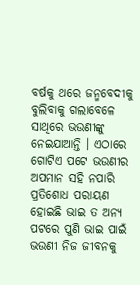ବର୍ଷକୁ ଥରେ ଜନ୍ମବେଦୀକୁ ବୁଲିବାକୁ ଗଲାବେଳେ ସାଥିରେ ଭଉଣୀଙ୍କୁ ନେଇଯାଆନ୍ତି । ଏଠାରେ ଗୋଟିଏ ପଟେ ଭଉଣୀର ଅପମାନ ସହି ନପାରି ପ୍ରତିଶୋଧ ପରାୟଣ ହୋଇଛି ଭାଇ ତ ଅନ୍ୟ ପଟରେ ପୁଣି ଭାଇ ପାଇଁ ଭଉଣୀ ନିଜ ଜୀବନକୁ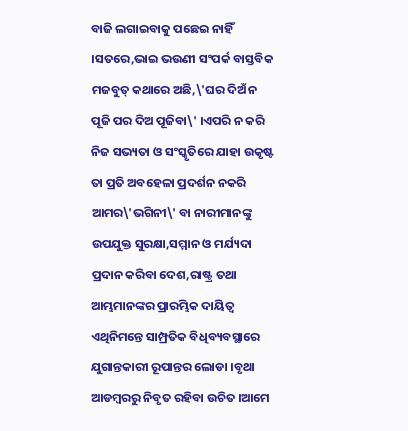ବାଜି ଲଗାଇବାକୁ ପଛେଇ ନାହିଁ ।ସତରେ,ଭାଇ ଭଉଣୀ ସଂପର୍କ ବାସ୍ତବିକ ମଜବୁତ୍ କଥାରେ ଅଛି,\'ଘର ଦିଅଁ ନ ପୂଜି ପର ଦିଅ ପୂଜିବା\' ।ଏପରି ନ କରି ନିଜ ସଭ୍ୟତା ଓ ସଂସ୍କୃତିରେ ଯାହା ଉକୃଷ୍ଟ ତା ପ୍ରତି ଅବହେଳା ପ୍ରଦର୍ଶନ ନକରି ଆମର\'ଭଗିନୀ\' ବା ନାରୀମାନଙ୍କୁ ଉପଯୁକ୍ତ ସୁରକ୍ଷା,ସମ୍ମାନ ଓ ମର୍ଯ୍ୟଦା ପ୍ରଦାନ କରିବା ଦେଶ,ରାଷ୍ଟ୍ର ତଥା ଆମ୍ଭମାନଙ୍କର ପ୍ରାରମ୍ଭିକ ଦାୟିତ୍ୱ ଏଥିନିମନ୍ତେ ସାମ୍ପ୍ରତିକ ବିଧିବ୍ୟବସ୍ଥାରେ ଯୁଗାନ୍ତକାରୀ ରୂପାନ୍ତର ଲୋଡା ।ବୃଥା ଆଡମ୍ବରରୁ ନିବୃତ ରହିବା ଉଚିତ ।ଆମେ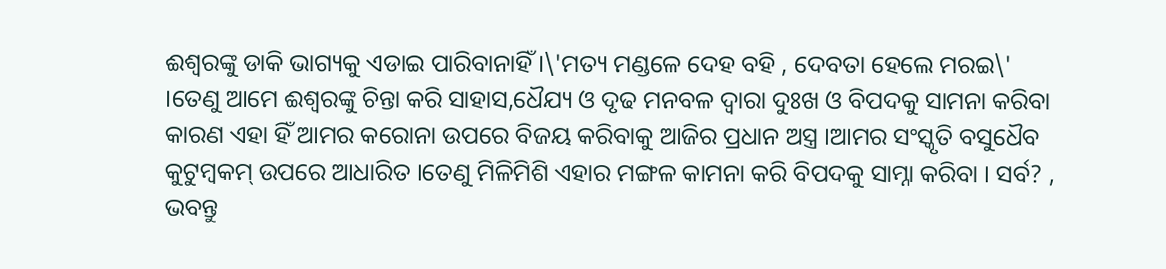ଈଶ୍ୱରଙ୍କୁ ଡାକି ଭାଗ୍ୟକୁ ଏଡାଇ ପାରିବାନାହିଁ ।\'ମତ୍ୟ ମଣ୍ଡଳେ ଦେହ ବହି , ଦେବତା ହେଲେ ମରଇ\' ।ତେଣୁ ଆମେ ଈଶ୍ୱରଙ୍କୁ ଚିନ୍ତା କରି ସାହାସ,ଧୈଯ୍ୟ ଓ ଦୃଢ ମନବଳ ଦ୍ୱାରା ଦୁଃଖ ଓ ବିପଦକୁ ସାମନା କରିବା କାରଣ ଏହା ହିଁ ଆମର କରୋନା ଉପରେ ବିଜୟ କରିବାକୁ ଆଜିର ପ୍ରଧାନ ଅସ୍ତ୍ର ।ଆମର ସଂସ୍କୃତି ବସୁଧୈବ କୁଟୁମ୍ବକମ୍ ଉପରେ ଆଧାରିତ ।ତେଣୁ ମିଳିମିଶି ଏହାର ମଙ୍ଗଳ କାମନା କରି ବିପଦକୁ ସାମ୍ନା କରିବା । ସର୍ବ? , ଭବନ୍ତୁ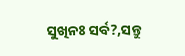ସୁଖିନଃ ସର୍ବ?,ସନ୍ତୁ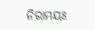ନିରାମୟଃ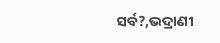ସର୍ବ?,ଭଦ୍ରାଣୀ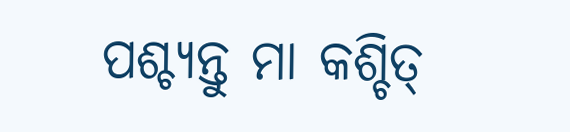ପଶ୍ଚ୍ୟନ୍ତୁ ମା କଶ୍ଚିତ୍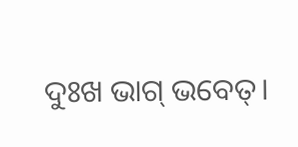ଦୁଃଖ ଭାଗ୍ ଭବେତ୍।